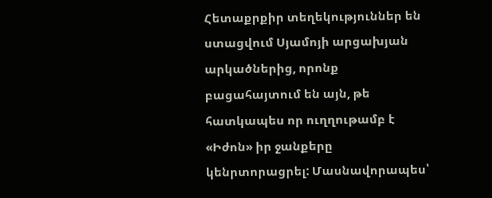Հետաքրքիր տեղեկություններ են ստացվում Սյամոյի արցախյան արկածներից, որոնք բացահայտում են այն, թե հատկապես որ ուղղութամբ է «Իժոն» իր ջանքերը կենրտորացրել: Մասնավորապես՝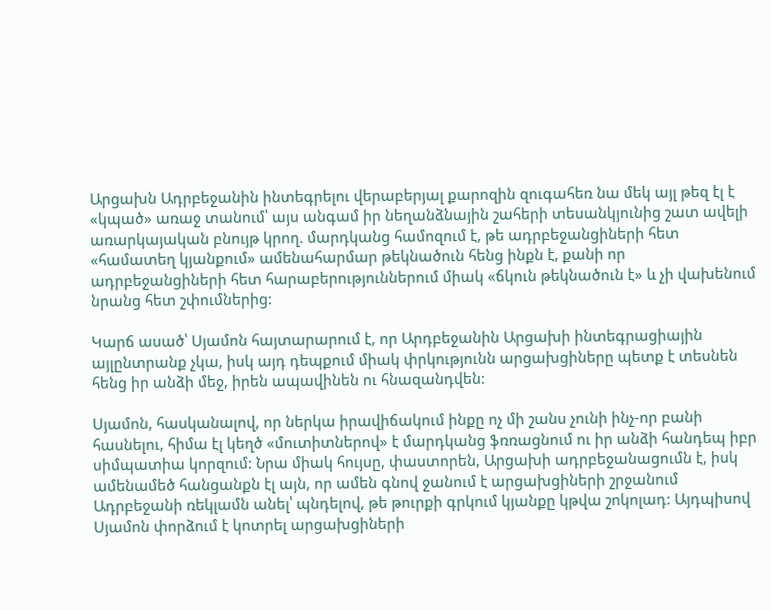Արցախն Ադրբեջանին ինտեգրելու վերաբերյալ քարոզին զուգահեռ նա մեկ այլ թեզ էլ է «կպած» առաջ տանում՝ այս անգամ իր նեղանձնային շահերի տեսանկյունից շատ ավելի առարկայական բնույթ կրող. մարդկանց համոզում է, թե ադրբեջանցիների հետ «համատեղ կյանքում» ամենահարմար թեկնածուն հենց ինքն է, քանի որ ադրբեջանցիների հետ հարաբերություններում միակ «ճկուն թեկնածուն է» և չի վախենում նրանց հետ շփումներից:

Կարճ ասած՝ Սյամոն հայտարարում է, որ Արդբեջանին Արցախի ինտեգրացիային այլընտրանք չկա, իսկ այդ դեպքում միակ փրկությունն արցախցիները պետք է տեսնեն հենց իր անձի մեջ, իրեն ապավինեն ու հնազանդվեն:

Սյամոն, հասկանալով, որ ներկա իրավիճակում ինքը ոչ մի շանս չունի ինչ-որ բանի հասնելու, հիմա էլ կեղծ «մուտիտներով» է մարդկանց ֆռռացնում ու իր անձի հանդեպ իբր սիմպատիա կորզում: Նրա միակ հույսը, փաստորեն, Արցախի ադրբեջանացումն է, իսկ ամենամեծ հանցանքն էլ այն, որ ամեն գնով ջանում է արցախցիների շրջանում Ադրբեջանի ռեկլամն անել՝ պնդելով, թե թուրքի գրկում կյանքը կթվա շոկոլադ: Այդպիսով Սյամոն փորձում է կոտրել արցախցիների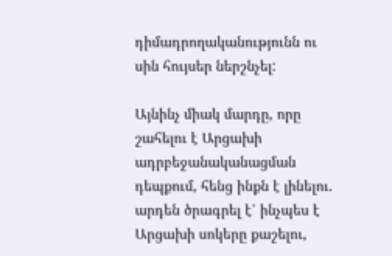դիմադրողականությունն ու սին հույսեր ներշնչել:

Այնինչ միակ մարդը, որը շահելու է Արցախի ադրբեջանականացման դեպքում, հենց ինքն է լինելու. արդեն ծրագրել է՝ ինչպես է Արցախի սոկերը քաշելու,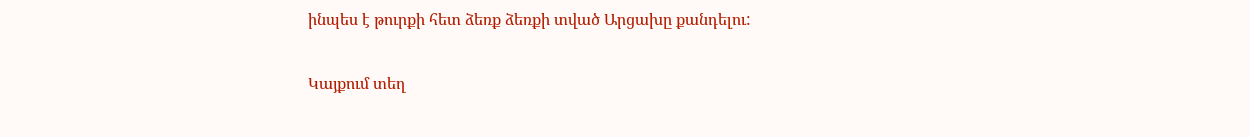ինպես է թուրքի հետ ձեռք ձեռքի տված Արցախը քանդելու:

Կայքում տեղ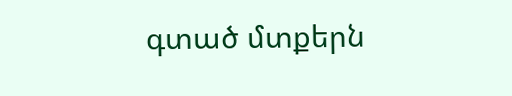գտած մտքերն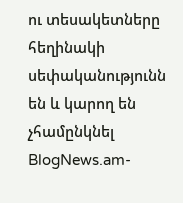ու տեսակետները հեղինակի սեփականությունն են և կարող են չհամընկնել BlogNews.am-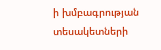ի խմբագրության տեսակետների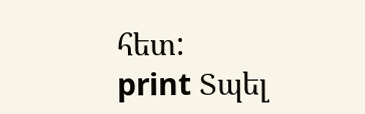հետ:
print Տպել